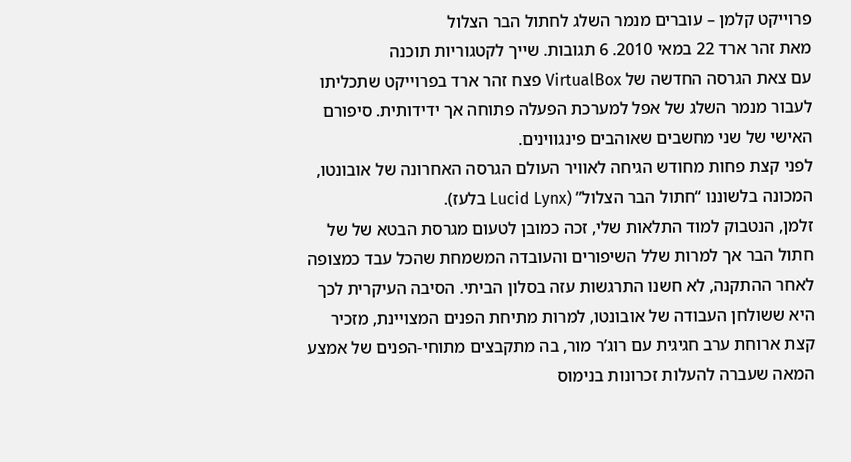פרוייקט קלמן – עוברים מנמר השלג לחתול הבר הצלול
מאת זהר ארד 22 במאי 2010. 6 תגובות. שייך לקטגוריות תוכנה
עם צאת הגרסה החדשה של VirtualBox פצח זהר ארד בפרוייקט שתכליתו לעבור מנמר השלג של אפל למערכת הפעלה פתוחה אך ידידותית. סיפורם האישי של שני מחשבים שאוהבים פינגווינים.
לפני קצת פחות מחודש הגיחה לאוויר העולם הגרסה האחרונה של אובונטו, המכונה בלשוננו “חתול הבר הצלול” (Lucid Lynx בלעז).
זלמן, הנטבוק למוד התלאות שלי, זכה כמובן לטעום מגרסת הבטא של של חתול הבר אך למרות שלל השיפורים והעובדה המשמחת שהכל עבד כמצופה לאחר ההתקנה, לא חשנו התרגשות עזה בסלון הביתי. הסיבה העיקרית לכך היא ששולחן העבודה של אובונטו, למרות מתיחת הפנים המצויינת, מזכיר קצת ארוחת ערב חגיגית עם רוג’ר מור, בה מתקבצים מתוחי-הפנים של אמצע המאה שעברה להעלות זכרונות בנימוס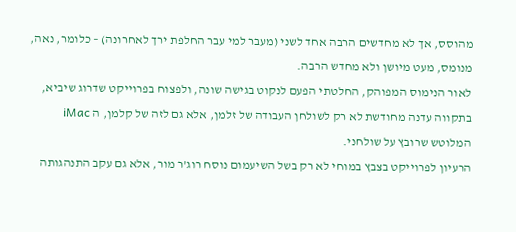מהוסס, אך לא מחדשים הרבה אחד לשני (מעבר למי עבר החלפת ירך לאחרונה) – כלומר, נאה, מנומס, מעט מיושן ולא מחדש הרבה.
לאור הנימוס המפוהק, החלטתי הפעם לנקוט בגישה שונה, ולפצוח בפרוייקט שדרוג שיביא, בתקווה עדנה מחודשת לא רק לשולחן העבודה של זלמן, אלא גם לזה של קלמן, ה iMac המלוטש שרובץ על שולחני.
הרעיון לפרוייקט בצבץ במוחי לא רק בשל השיעמום נוסח רוג’ר מור, אלא גם עקב התנהגותה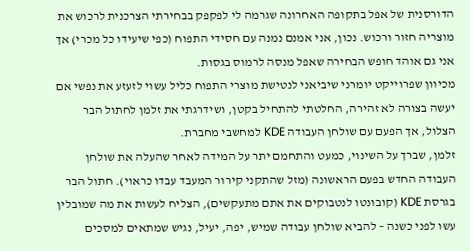הדורסנית של אפל בתקופה האחרונה שגרמה לי לפקפק בבחירתי הצרכנית לרכוש את מוצריה חזור ורכוש. נכון, אני אמנם נמנה עם חסידי התפוח (כפי שיעידו כל מכרי) אך אני גם אוהד חופש הבחירה שאפל מנסה לרמוס בגסות.
מכיוון שפרוייקט יומרני שיביאני לנטישת מוצרי התפוח כליל עשוי לזעזע את נפשי אם יעשה בצורה לא זהירה, החלטתי להתחיל בקטן, ושידרגתי את זלמן לחתול הבר הצלול, אך הפעם עם שולחן העבודה KDE למחשבי מחברת.
זלמן, שברך על השינוי, כמעט והתחמם יתר על המידה לאחר שהעלה את שולחן העבודה החדש בפעם הראשונה (מזל שהתקני קירור המעבד עבדו כראוי). חתול הבר בגרסת KDE (קובונטו לנטבוקים את אתם מתעקשים), הצליח לעשות את מה שמובלין עשו לפני כשנה – להביא שולחן עבודה שמיש, יפה, יעיל, נגיש שמתאים למסכים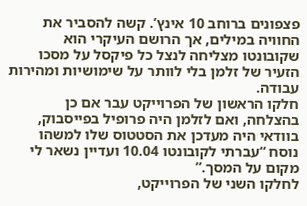פצפונים ברוחב 10 אינץ’. קשה להסביר את החוויה במילים, אך הרושם העיקרי הוא שקובונטו מצליחה לנצל כל פיקסל על מסכו הזעיר של זלמן בלי לוותר על שימושיות ומהירות עבודה.
חלקו הראשון של הפרוייקט עבר אם כן בהצלחה, ואם לזלמן היה פרופיל בפייסבוק, בוודאי היה מעדכן את הסטטוס שלו למשהו נוסח “עברתי לקובונטו 10.04 ועדיין נשאר לי מקום על המסך.”
לחלקו השני של הפרוייקט,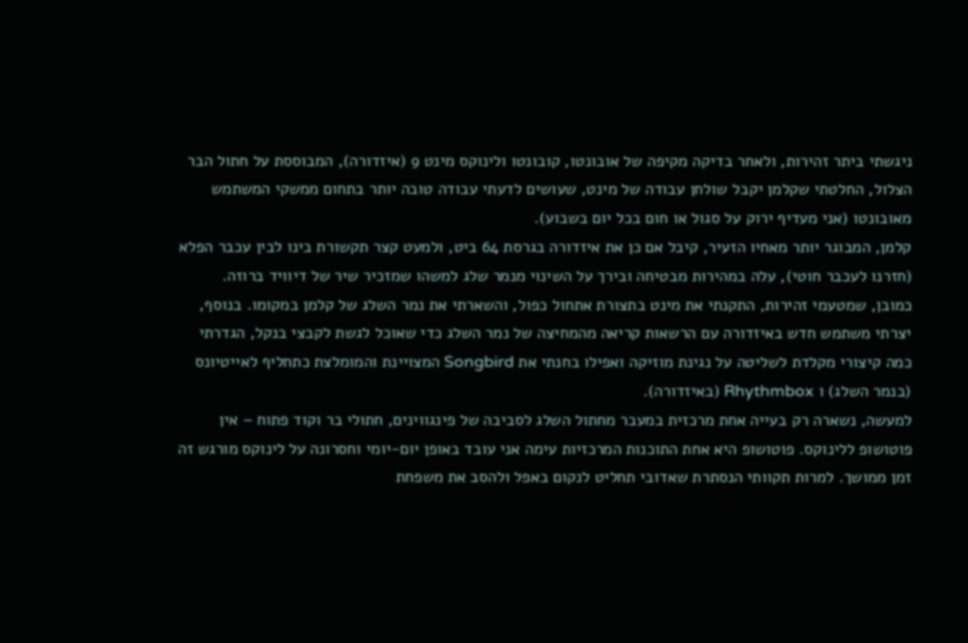ניגשתי ביתר זהירות, ולאחר בדיקה מקיפה של אובונטו, קובונטו ולינוקס מינט 9 (איזדורה), המבוססת על חתול הבר הצלול, החלטתי שקלמן יקבל שולחן עבודה של מינט, שעושים לדעתי עבודה טובה יותר בתחום ממשקי המשתמש מאובונטו (אני מעדיף ירוק על סגול או חום בכל יום בשבוע).
קלמן, המבוגר יותר מאחיו הזעיר, קיבל אם כן את איזדורה בגרסת 64 ביט, ולמעט קצר תקשורת בינו לבין עכבר הפלא (חזרנו לעכבר חוטי), עלה במהירות מבטיחה ובירך על השינוי מנמר שלג למשהו שמזכיר שיר של דיוויד ברוזה.
כמובן, שמטעמי זהירות, התקנתי את מינט בתצורת אתחול כפול, והשארתי את נמר השלג של קלמן במקומו. בנוסף, יצרתי משתמש חדש באיזדורה עם הרשאות קריאה מהמחיצה של נמר השלג כדי שאוכל לגשת לקבצי בנקל, הגדרתי כמה קיצורי מקלדת לשליטה על נגינת מוזיקה ואפילו בחנתי את Songbird המצויינת והמומלצת כתחליף לאייטיונס (בנמר השלג) ו Rhythmbox (באיזדורה).
למעשה, נשארה רק בעייה אחת מרכזית במעבר מחתול השלג לסביבה של פינגווינים, חתולי בר וקוד פתוח – אין פוטושופ ללינוקס. פוטושופ היא אחת התוכנות המרכזיות עימה אני עובד באופן יום-יומי וחסרונה על לינוקס מורגש זה זמן ממושך. למרות תקוותי הנסתרת שאדובי תחליט לנקום באפל ולהסב את משפחת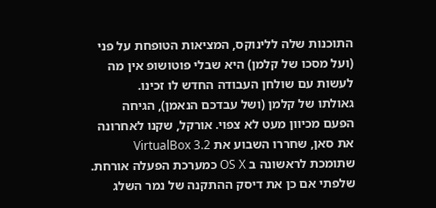התוכנות שלה ללינוקס, המציאות הטופחת על פני (ועל מסכו של קלמן) היא שבלי פוטושופ אין מה לעשות עם שולחן העבודה החדש לו זכינו.
גאולתו של קלמן (ושל עבדכם הנאמן), הגיחה הפעם מכיוון מעט לא צפוי. אורקל, שקנו לאחרונה את סאן, שחררו השבוע את VirtualBox 3.2 שתומכת לראשונה ב OS X כמערכת הפעלה אורחת. שלפתי אם כן את דיסק ההתקנה של נמר השלג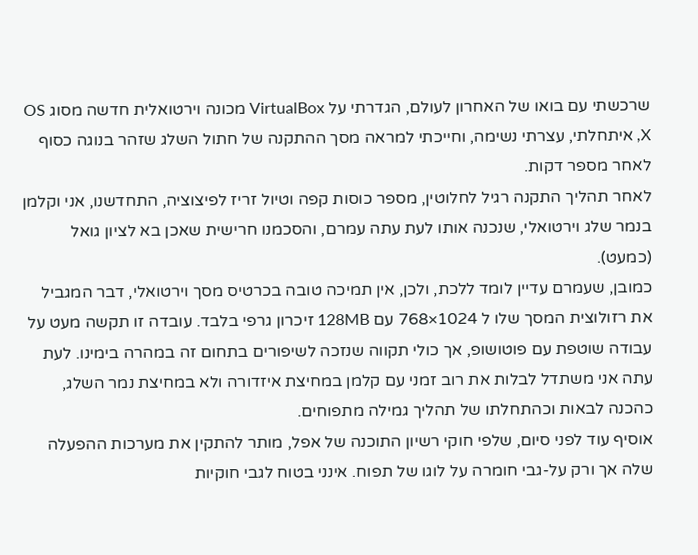שרכשתי עם בואו של האחרון לעולם, הגדרתי על VirtualBox מכונה וירטואלית חדשה מסוג OS X, איתחלתי, עצרתי נשימה, וחייכתי למראה מסך ההתקנה של חתול השלג שזהר בנוגה כסוף לאחר מספר דקות.
לאחר תהליך התקנה רגיל לחלוטין, מספר כוסות קפה וטיול זריז לפיצוציה, התחדשנו, אני וקלמן בנמר שלג וירטואלי, שנכנה אותו לעת עתה עמרם, והסכמנו חרישית שאכן בא לציון גואל (כמעט).
כמובן, שעמרם עדיין לומד ללכת, ולכן, אין תמיכה טובה בכרטיס מסך וירטואלי, דבר המגביל את רזולוצית המסך שלו ל 1024×768 עם 128MB זיכרון גרפי בלבד. עובדה זו תקשה מעט על עבודה שוטפת עם פוטושופ, אך כולי תקווה שנזכה לשיפורים בתחום זה במהרה בימינו. לעת עתה אני משתדל לבלות את רוב זמני עם קלמן במחיצת איזדורה ולא במחיצת נמר השלג, כהכנה לבאות וכהתחלתו של תהליך גמילה מתפוחים.
אוסיף עוד לפני סיום, שלפי חוקי רשיון התוכנה של אפל, מותר להתקין את מערכות ההפעלה שלה אך ורק על-גבי חומרה על לוגו של תפוח. אינני בטוח לגבי חוקיות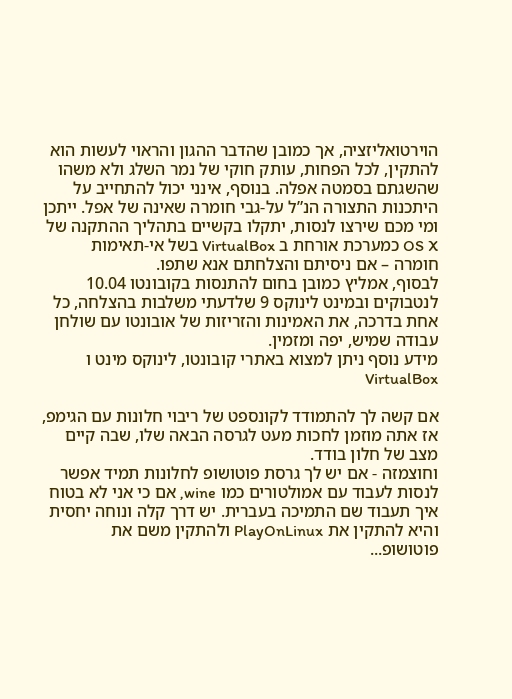הוירטואליזציה, אך כמובן שהדבר ההגון והראוי לעשות הוא להתקין, לכל הפחות, עותק חוקי של נמר השלג ולא משהו שהשגתם בסמטה אפלה. בנוסף, אינני יכול להתחייב על היתכנות התצורה הנ”ל על-גבי חומרה שאינה של אפל. ייתכן ומי מכם שירצו לנסות, יתקלו בקשיים בתהליך ההתקנה של OS X כמערכת אורחת ב VirtualBox בשל אי-תאימות חומרה – אם ניסיתם והצלחתם אנא שתפו.
לבסוף, אמליץ כמובן בחום להתנסות בקובונטו 10.04 לנטבוקים ובמינט לינוקס 9 שלדעתי משלבות בהצלחה, כל אחת בדרכה, את האמינות והזריזות של אובונטו עם שולחן עבודה שמיש, יפה ומזמין.
מידע נוסף ניתן למצוא באתרי קובונטו, לינוקס מינט ו VirtualBox

אם קשה לך להתמודד לקונספט של ריבוי חלונות עם הגימפ, אז אתה מוזמן לחכות מעט לגרסה הבאה שלו, שבה קיים מצב של חלון בודד.
וחוצמזה - אם יש לך גרסת פוטושופ לחלונות תמיד אפשר לנסות לעבוד עם אמולטורים כמו wine, אם כי אני לא בטוח איך תעבוד שם התמיכה בעברית. יש דרך קלה ונוחה יחסית והיא להתקין את PlayOnLinux ולהתקין משם את פוטושופ...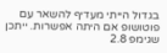בגדול הייתי מעדיף להשאר עם פוטושופ אם היתה אפשרות. ייתכן שגימפ 2.8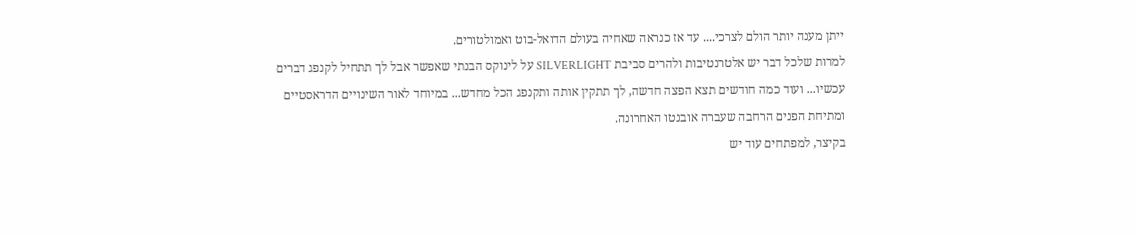ייתן מענה יותר הולם לצרכי.... עד אז כנראה שאחיה בעולם הדואל-בוט ואמולטורים.
למרות שלכל דבר יש אלטרנטיבות ולהרים סביבת SILVERLIGHT על לינוקס הבנתי שאפשר אבל לך תתחיל לקנפג דברים עכשיו... ועוד כמה חודשים תצא הפצה חדשה, לך תתקין אותה ותקנפג הכל מחדש... במיוחד לאור השינויים הדראסטיים ומתיחת הפנים הרחבה שעברה אובנטו האחרונה.
בקיצר, למפתחים עוד יש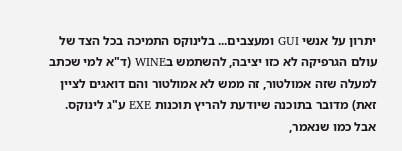יתרון על אנשי GUI ומעצבים... בלינוקס התמיכה בכל הצד של עולם הגרפיקה לא כזו יציבה, להשתמש בWINE (ד"א למי שכתב למעלה שזה אמולטור, זה ממש לא אמולטור והם דואגים לציין זאת) מדובר בתוכנה שיודעת להריץ תוכנות EXE ע"ג לינוקס.
אבל כמו שנאמר,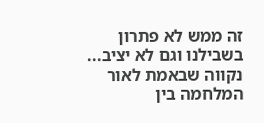זה ממש לא פתרון בשבילנו וגם לא יציב... נקווה שבאמת לאור המלחמה בין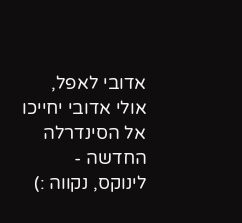אדובי לאפל, אולי אדובי יחייכו אל הסינדרלה החדשה - לינוקס, נקווה :)